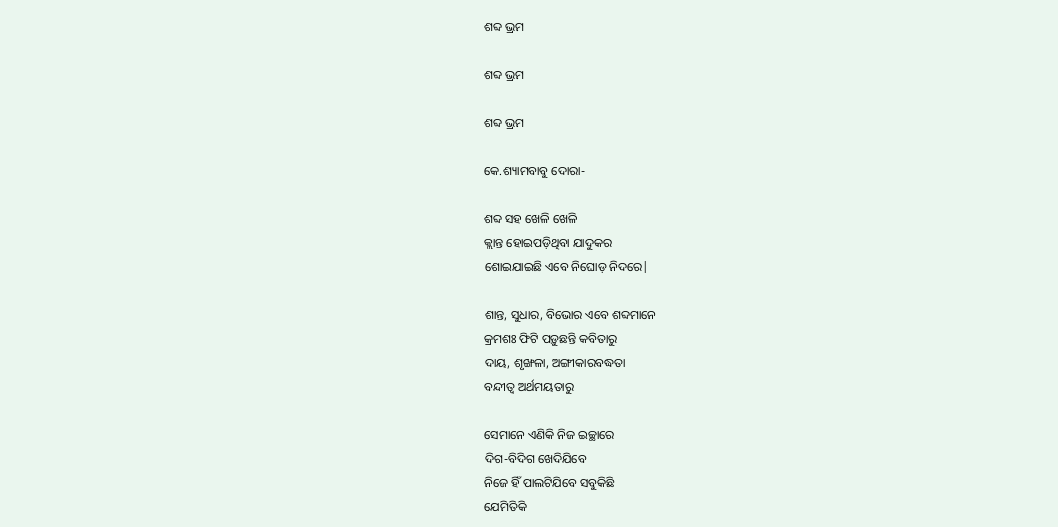ଶବ୍ଦ ଭ୍ରମ

ଶବ୍ଦ ଭ୍ରମ

ଶବ୍ଦ ଭ୍ରମ

କେ.ଶ୍ୟାମବାବୁ ଦୋରା-

ଶବ୍ଦ ସହ ଖେଳି ଖେଳି
କ୍ଲାନ୍ତ ହୋଇପଡ଼ିଥିବା ଯାଦୁକର
ଶୋଇଯାଇଛି ଏବେ ନିଘୋଡ଼ ନିଦରେ|

ଶାନ୍ତ, ସୁଧାର, ବିଭୋର ଏବେ ଶବ୍ଦମାନେ
କ୍ରମଶଃ ଫିଟି ପଡ଼ୁଛନ୍ତି କବିତାରୁ
ଦାୟ, ଶୃଙ୍ଖଳା, ଅଙ୍ଗୀକାରବଦ୍ଧତା
ବନ୍ଦୀତ୍ବ ଅର୍ଥମୟତାରୁ

ସେମାନେ ଏଣିକି ନିଜ ଇଚ୍ଛାରେ
ଦିଗ-ବିଦିଗ ଖେଦିଯିବେ
ନିଜେ ହିଁ ପାଲଟିଯିବେ ସବୁକିଛି
ଯେମିତିକି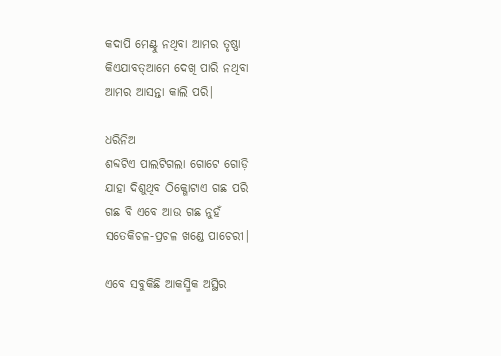କଦାପି ମେଣ୍ଟୁ ନଥିବା ଆମର ତୃଷ୍ଣା
କିଏଯାବତ୍ଆମେ ଦେଖି ପାରି ନଥିବା
ଆମର ଆସନ୍ତା କାଲି ପରି|

ଧରିନିଅ
ଶବ୍ଦଟିଏ ପାଲଟିଗଲା ଗୋଟେ ଗୋଡ଼ି
ଯାହା ଦିଶୁଥିବ ଠିକ୍ଗୋଟାଏ ଗଛ ପରି
ଗଛ ବି ଏବେ ଆଉ ଗଛ ନୁହଁ
ସତେକିଚଳ-ପ୍ରଚଳ ଖଣ୍ଡେ ପାଚେରୀ|

ଏବେ ସବୁକିଛି ଆକସ୍ମିକ ଅସ୍ଥିର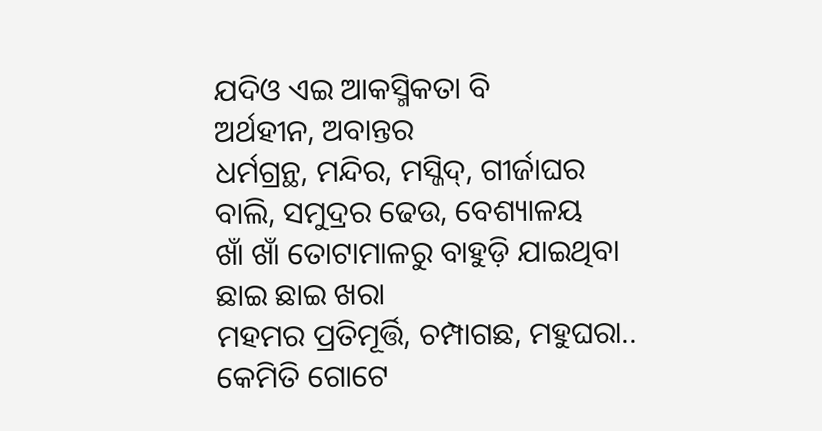ଯଦିଓ ଏଇ ଆକସ୍ମିକତା ବି
ଅର୍ଥହୀନ, ଅବାନ୍ତର
ଧର୍ମଗ୍ରନ୍ଥ, ମନ୍ଦିର, ମସ୍ଜିଦ୍‌, ଗୀର୍ଜାଘର
ବାଲି, ସମୁଦ୍ରର ଢେଉ, ବେଶ୍ୟାଳୟ
ଖାଁ ଖାଁ ତୋଟାମାଳରୁ ବାହୁଡ଼ି ଯାଇଥିବା
ଛାଇ ଛାଇ ଖରା
ମହମର ପ୍ରତିମୂର୍ତ୍ତି, ଚମ୍ପାଗଛ, ମହୁଘରା..
କେମିତି ଗୋଟେ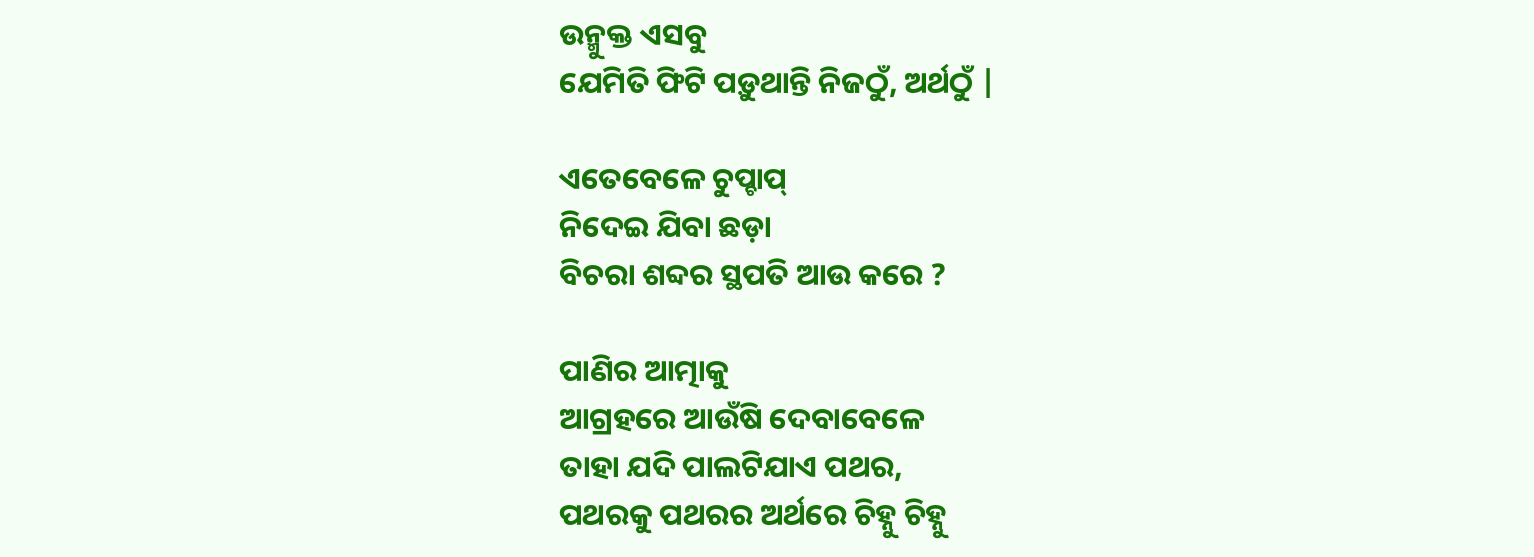ଉନ୍ମୁକ୍ତ ଏସବୁ
ଯେମିତି ଫିଟି ପଡ଼ୁଥାନ୍ତି ନିଜଠୁଁ, ଅର୍ଥଠୁଁ |

ଏତେବେଳେ ଚୁପ୍ଚାପ୍
ନିଦେଇ ଯିବା ଛଡ଼ା
ବିଚରା ଶବ୍ଦର ସ୍ଥପତି ଆଉ କରେ ?

ପାଣିର ଆତ୍ମାକୁ
ଆଗ୍ରହରେ ଆଉଁଷି ଦେବାବେଳେ
ତାହା ଯଦି ପାଲଟିଯାଏ ପଥର,
ପଥରକୁ ପଥରର ଅର୍ଥରେ ଚିହ୍ନୁ ଚିହ୍ନୁ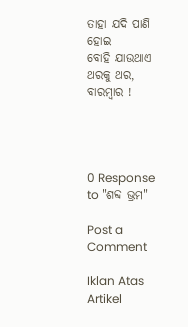ତାହା ଯଦି ପାଣି ହୋଇ
ବୋହି ଯାଉଥାଏ ଥରକୁ ଥର, ବାରମ୍ବାର !




0 Response to "ଶବ୍ଦ ଭ୍ରମ"

Post a Comment

Iklan Atas Artikel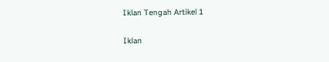Iklan Tengah Artikel 1

Iklan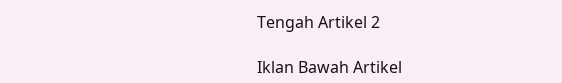Tengah Artikel 2

Iklan Bawah Artikel